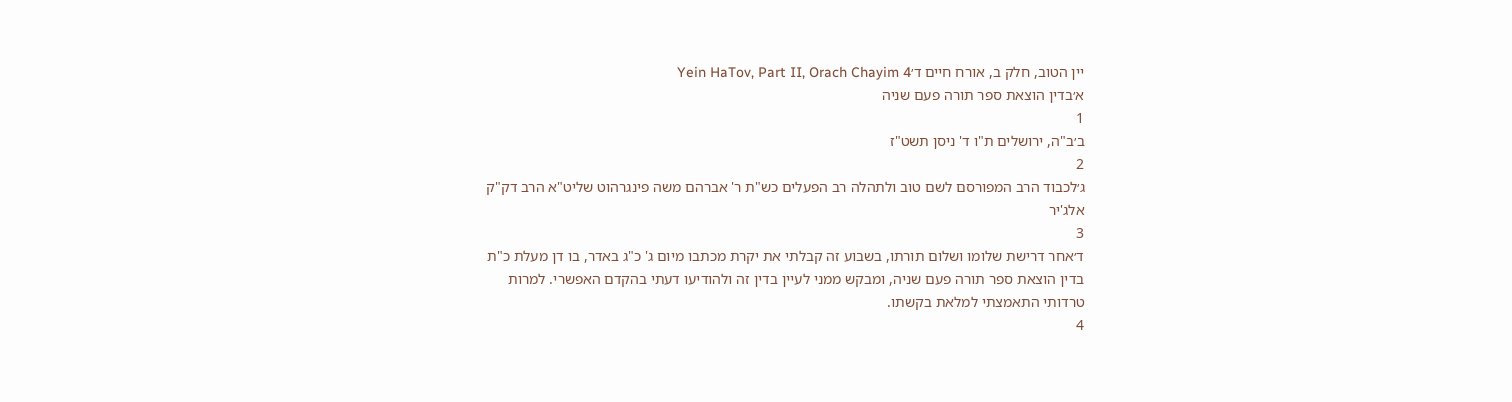יין הטוב, חלק ב, אורח חיים ד׳Yein HaTov, Part II, Orach Chayim 4
א׳בדין הוצאת ספר תורה פעם שניה
1
ב׳ב"ה, ירושלים ת"ו ד' ניסן תשט"ז
2
ג׳לכבוד הרב המפורסם לשם טוב ולתהלה רב הפעלים כש"ת ר' אברהם משה פינגרהוט שליט"א הרב דק"ק אלג'יר
3
ד׳אחר דרישת שלומו ושלום תורתו, בשבוע זה קבלתי את יקרת מכתבו מיום ג' כ"ג באדר, בו דן מעלת כ"ת בדין הוצאת ספר תורה פעם שניה, ומבקש ממני לעיין בדין זה ולהודיעו דעתי בהקדם האפשרי. למרות טרדותי התאמצתי למלאת בקשתו.
4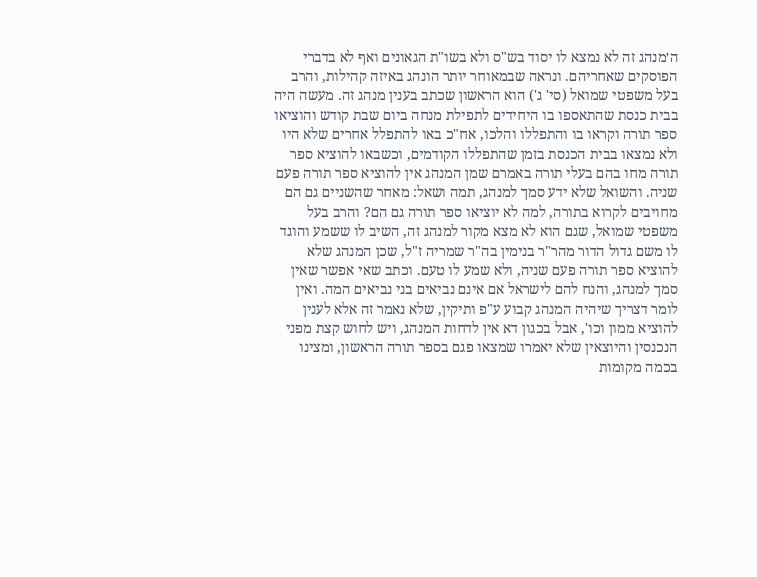ה׳מנהג זה לא נמצא לו יסוד בש"ס ולא בשו"ת הגאונים ואף לא בדברי הפוסקים שאחריהם. ונראה שבמאוחר יותר הונהג באיזה קהילות, והרב בעל משפטי שמואל (סי' ג') הוא הראשון שכתב בענין מנהג זה. מעשה היה בבית כנסת שהתאספו בו היחידים לתפילת מנחה ביום שבת קודש והוציאו ספר תורה וקראו בו והתפללו והלכו, אח"כ באו להתפלל אחרים שלא היו ולא נמצאו בבית הכנסת בזמן שהתפללו הקודמים, וכשבאו להוציא ספר תורה מחו בהם בעלי תורה באמרם שמן המנהג אין להוציא ספר תורה פעם שניה. והשואל שלא ידע סמך למנהג, תמה ושאל: מאחר שהשניים גם הם מחויבים לקרוא בתורה, למה לא יוציאו ספר תורה גם הם? והרב בעל משפטי שמואל, שגם הוא לא מצא מקור למנהג זה, השיב לו ששמע והוגד לו משם גדול הדור מהר"ר בנימין בה"ר שמריה ז"ל, שכן המנהג שלא להוציא ספר תורה פעם שניה, ולא שמע לו טעם. וכתב שאי אפשר שאין סמך למנהג, והנח להם לישראל אם אינם נביאים בני נביאים המה. ואין לומר דצריך שיהיה המנהג קבוע ע"פ ותיקין, שלא נאמר זה אלא לענין להוציא ממון וכו', אבל בכגון דא אין לדחות המנהג, ויש לחוש קצת מפני הנכנסין והיוצאין שלא יאמרו שמצאו פגם בספר תורה הראשון, ומצינו בכמה מקומות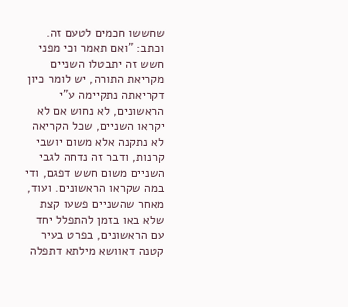שחששו חכמים לטעם זה. וכתב: "ואם תאמר וכי מפני חשש זה יתבטלו השניים מקריאת התורה, יש לומר כיון דקריאתה נתקיימה ע"י הראשונים, לא נחוש אם לא יקראו השניים, שכל הקריאה לא נתקנה אלא משום יושבי קרנות, ודבר זה נדחה לגבי השניים משום חשש דפגם, ודי במה שקראו הראשונים. ועוד, מאחר שהשניים פשעו קצת שלא באו בזמן להתפלל יחד עם הראשונים, בפרט בעיר קטנה דאוושא מילתא דתפלה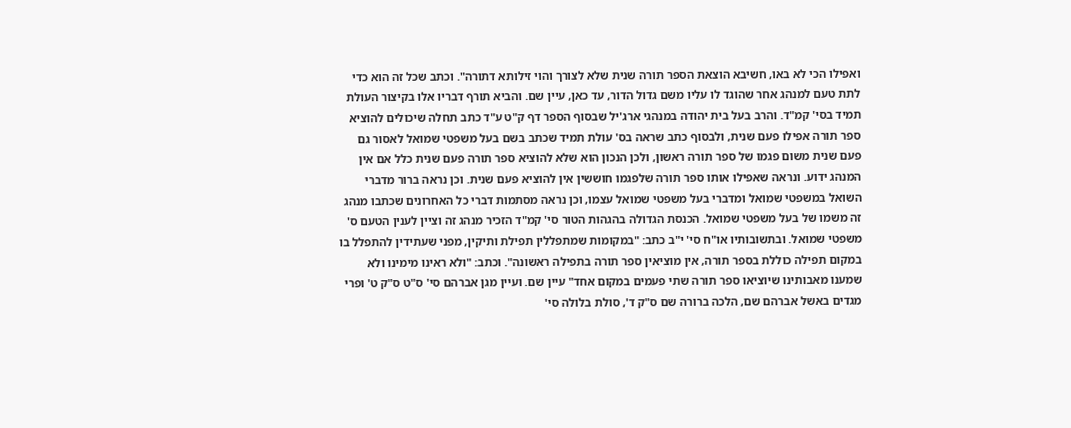ואפילו הכי לא באו, חשיבא הוצאת הספר תורה שנית שלא לצורך והוי זילותא דתורה". וכתב שכל זה הוא כדי לתת טעם למנהג אחר שהוגד לו עליו משם גדול הדור, עד כאן, עיין שם. והביא תורף דבריו אלו בקיצור העולת תמיד בסי' קמ"ד. והרב בעל בית יהודה במנהגי ארג'יל שבסוף הספר דף ק"ט ע"ד כתב תחלה שיכולים להוציא ספר תורה אפילו פעם שנית, ולבסוף כתב שראה בס' עולת תמיד שכתב בשם בעל משפטי שמואל לאסור גם פעם שנית משום פגמו של ספר תורה ראשון, ולכן הנכון הוא שלא להוציא ספר תורה פעם שנית כלל אם אין המנהג ידוע. ונראה שאפילו אותו ספר תורה שלפגמו חוששין אין להוציא פעם שנית. וכן נראה ברור מדברי השואל במשפטי שמואל ומדברי בעל משפטי שמואל עצמו, וכן נראה מסתמות דברי כל האחרונים שכתבו מנהג זה משמו של בעל משפטי שמואל. הכנסת הגדולה בהגהות הטור סי' קמ"ד הזכיר מנהג זה וציין לענין הטעם ס' משפטי שמואל. ובתשובותיו או"ח סי' י"ב כתב: "במקומות שמתפללין תפילת ותיקין, מפני שעתידין להתפלל בו במקום תפילה כוללת בספר תורה, אין מוציאין ספר תורה בתפילה ראשונה". וכתב: "ולא ראינו מימינו ולא שמענו מאבותינו שיוציאו ספר תורה שתי פעמים במקום אחד" עיין שם. ועיין מגן אברהם סי' ס"ט ס"ק ט' ופרי מגדים באשל אברהם שם, הלכה ברורה שם ס"ק ד', סולת בלולה סי'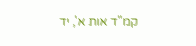קמ"ד אות א', יד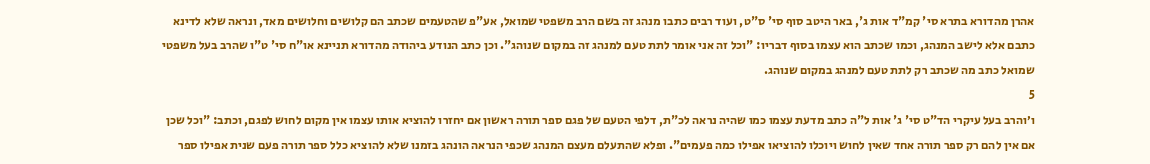אהרן מהדורא בתרא סי' קמ"ד אות ג', באר היטב סוף סי' ס"ט, ועוד רבים כתבו מנהג זה בשם הרב משפטי שמואל, אע"פ שהטעמים שכתב הם קלושים וחלושים מאד, ונראה שלא לדינא כתבם אלא לישב המנהג, וכמו שכתב הוא עצמו בסוף דבריו: "וכל זה אני אומר לתת טעם למנהג זה במקום שנוהג". וכן כתב הנודע ביהודה מהדורא תניינא או"ח סי' ט"ו שהרב בעל משפטי שמואל כתב מה שכתב רק לתת טעם למנהג במקום שנוהג.
5
ו׳והרב בעל עיקרי הד"ט סי' ג' אות ל"ה כתב מדעת עצמו כמו שהיה נראה לכ"ת, דלפי הטעם של פגם ספר תורה ראשון אם יחזרו להוציא אותו עצמו אין מקום לחוש לפגם, וכתב: "וכל שכן אם אין להם רק ספר תורה אחד שאין לחוש ויוכלו להוציאו אפילו כמה פעמים". ופלא שהתעלם מעצם המנהג שכפי הנראה הונהג בזמנו שלא להוציא כלל ספר תורה פעם שנית אפילו ספר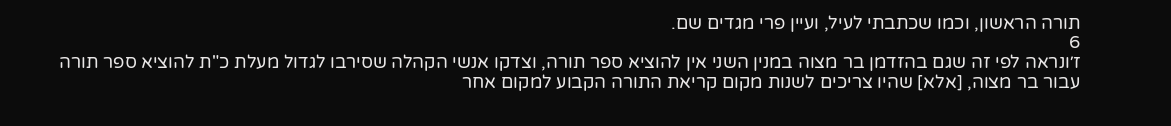תורה הראשון, וכמו שכתבתי לעיל, ועיין פרי מגדים שם.
6
ז׳ונראה לפי זה שגם בהזדמן בר מצוה במנין השני אין להוציא ספר תורה, וצדקו אנשי הקהלה שסירבו לגדול מעלת כ"ת להוציא ספר תורה עבור בר מצוה, [אלא] שהיו צריכים לשנות מקום קריאת התורה הקבוע למקום אחר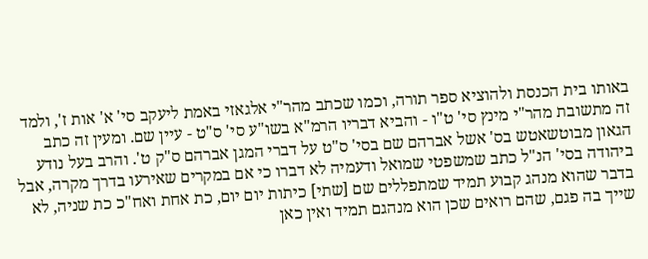באותו בית הכנסת ולהוציא ספר תורה, וכמו שכתב מהר"י אלגאזי באמת ליעקב סי' א' אות ז', ולמד זה מתשובת מהר"י מינץ סי' ט"ו - והביא דבריו הרמ"א בשו"ע סי' ס"ט - עיין שם. ומעין זה כתב הגאון מבוטשאטש בס' אשל אברהם שם בסי' ס"ט על דברי המגן אברהם ס"ק ט'. והרב בעל נודע ביהודה בסי' הנ"ל כתב שמשפטי שמואל ודעמיה לא דברו כי אם במקרים שאירעו בדרך מקרה, אבל בדבר שהוא מנהג קבוע תמיד שמתפללים שם [שתי] כיתות יום יום, כת אחת ואח"כ כת שניה, לא שייך בה פגם, שהם רואים שכן הוא מנהגם תמיד ואין כאן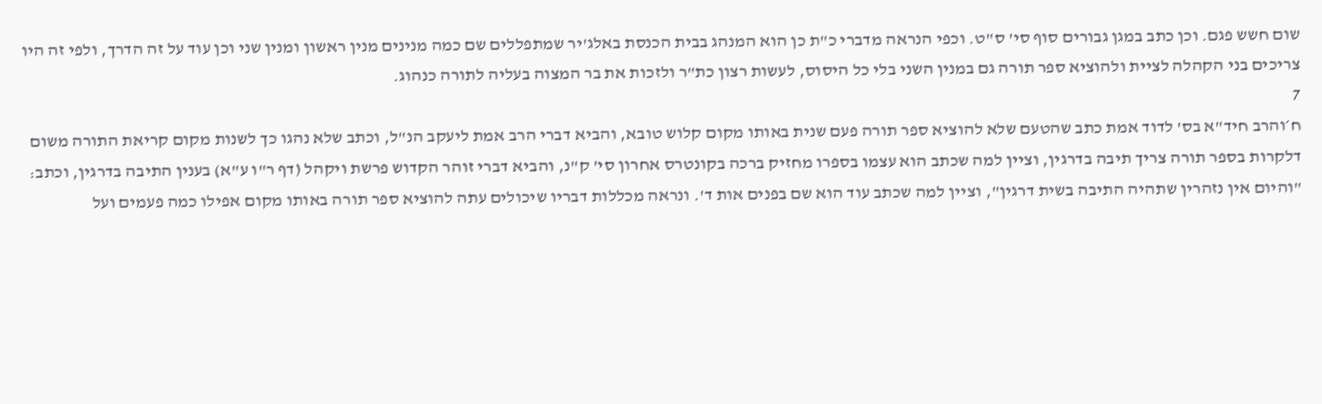שום חשש פגם. וכן כתב במגן גבורים סוף סי' ס"ט. וכפי הנראה מדברי כ"ת כן הוא המנהג בבית הכנסת באלג'יר שמתפללים שם כמה מנינים מנין ראשון ומנין שני וכן עוד על זה הדרך, ולפי זה היו צריכים בני הקהלה לציית ולהוציא ספר תורה גם במנין השני בלי כל היסוס, לעשות רצון כת"ר ולזכות את בר המצוה בעליה לתורה כנהוג.
7
ח׳והרב חיד"א בס' לדוד אמת כתב שהטעם שלא להוציא ספר תורה פעם שנית באותו מקום קלוש טובא, והביא דברי הרב אמת ליעקב הנ"ל, וכתב שלא נהגו כך לשנות מקום קריאת התורה משום דלקרות בספר תורה צריך תיבה בדרגין, וציין למה שכתב הוא עצמו בספרו מחזיק ברכה בקונטרס אחרון סי' ק"נ, והביא דברי זוהר הקדוש פרשת ויקהל (דף ר"ו ע"א) בענין התיבה בדרגין, וכתב: "והיום אין נזהרין שתהיה התיבה בשית דרגין", וציין למה שכתב עוד הוא שם בפנים אות ד'. ונראה מכללות דבריו שיכולים עתה להוציא ספר תורה באותו מקום אפילו כמה פעמים ועל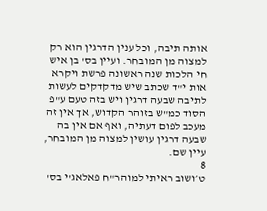אותה תיבה, וכל ענין הדרגין הוא רק למצוה מן המובחר. ועיין בס' בן איש חי הלכות שנה ראשונה פרשת ויקרא אות י"ד שכתב שיש מדקדקים לעשות לתיבה שבעה דרגין ויש בזה טעם ע"פ הסוד כמ"ש בזוהר הקדוש, אך אין זה מעכב לפום דעתיה, ואף אם אין בה שבעה דרגין עושין למצוה מן המובחר, עיין שם.
8
ט׳ושוב ראיתי למוהר"ח פאלאג'י בס'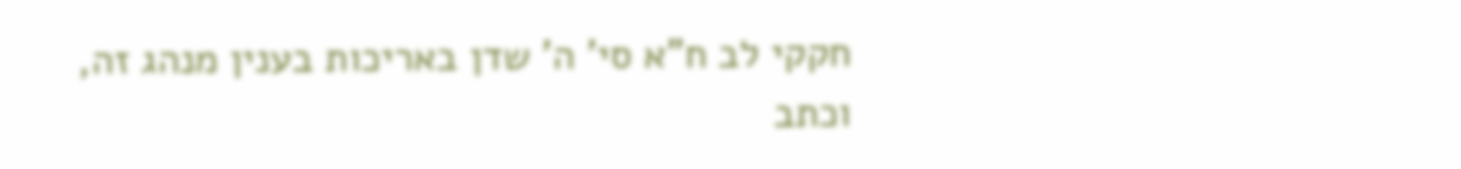חקקי לב ח"א סי' ה' שדן באריכות בענין מנהג זה, וכתב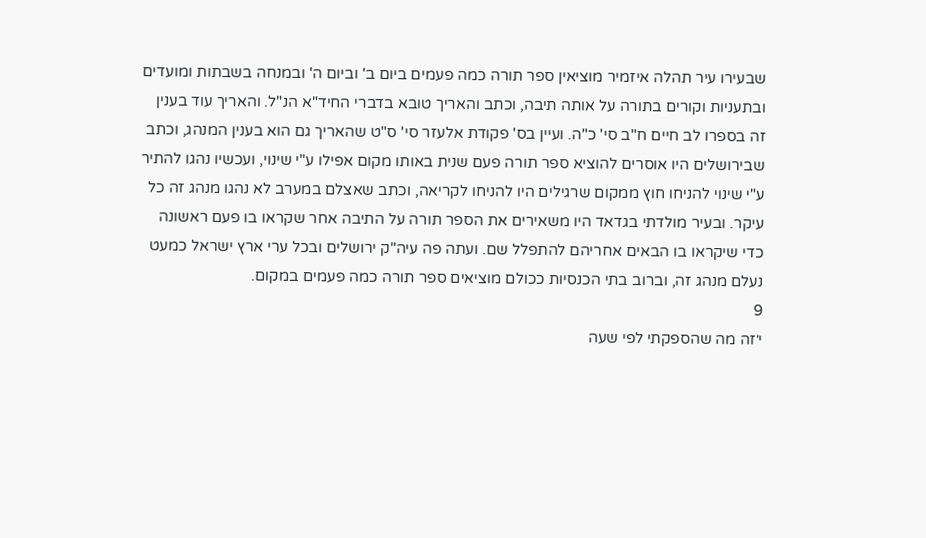שבעירו עיר תהלה איזמיר מוציאין ספר תורה כמה פעמים ביום ב' וביום ה' ובמנחה בשבתות ומועדים ובתעניות וקורים בתורה על אותה תיבה, וכתב והאריך טובא בדברי החיד"א הנ"ל. והאריך עוד בענין זה בספרו לב חיים ח"ב סי' כ"ה. ועיין בס' פקודת אלעזר סי' ס"ט שהאריך גם הוא בענין המנהג, וכתב שבירושלים היו אוסרים להוציא ספר תורה פעם שנית באותו מקום אפילו ע"י שינוי, ועכשיו נהגו להתיר ע"י שינוי להניחו חוץ ממקום שרגילים היו להניחו לקריאה, וכתב שאצלם במערב לא נהגו מנהג זה כל עיקר. ובעיר מולדתי בגדאד היו משאירים את הספר תורה על התיבה אחר שקראו בו פעם ראשונה כדי שיקראו בו הבאים אחריהם להתפלל שם. ועתה פה עיה"ק ירושלים ובכל ערי ארץ ישראל כמעט נעלם מנהג זה, וברוב בתי הכנסיות ככולם מוציאים ספר תורה כמה פעמים במקום.
9
י׳זה מה שהספקתי לפי שעה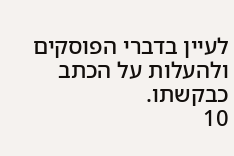לעיין בדברי הפוסקים ולהעלות על הכתב כבקשתו.
10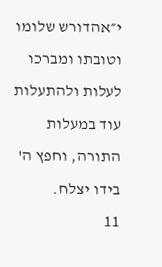י״אהדורש שלומו וטובתו ומברכו לעלות ולהתעלות עוד במעלות התורה, וחפץ ה' בידו יצלח.
11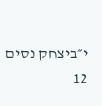י״ביצחק נסים
12